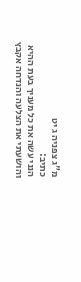מ"ג צפניה ג יט
כתיב:
הנני עשה את כל מעניך בעת ההיא והושעתי את הצלעה והנדחה אקבץ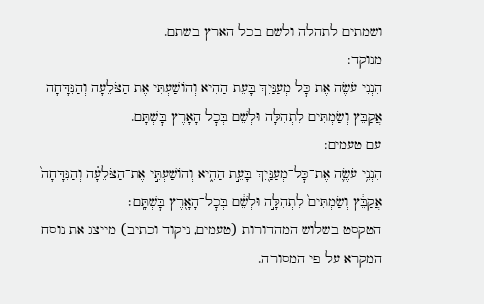ושמתים לתהלה ולשם בכל הארץ בשתם.
מנוקד:
הִנְנִי עֹשֶׂה אֶת כׇּל מְעַנַּיִךְ בָּעֵת הַהִיא וְהוֹשַׁעְתִּי אֶת הַצֹּלֵעָה וְהַנִּדָּחָה אֲקַבֵּץ וְשַׂמְתִּים לִתְהִלָּה וּלְשֵׁם בְּכׇל הָאָרֶץ בׇּשְׁתָּם.
עם טעמים:
הִנְנִ֥י עֹשֶׂ֛ה אֶת־כׇּל־מְעַנַּ֖יִךְ בָּעֵ֣ת הַהִ֑יא וְהוֹשַׁעְתִּ֣י אֶת־הַצֹּלֵעָ֗ה וְהַנִּדָּחָה֙ אֲקַבֵּ֔ץ וְשַׂמְתִּים֙ לִתְהִלָּ֣ה וּלְשֵׁ֔ם בְּכׇל־הָאָ֖רֶץ בׇּשְׁתָּֽם׃
הטקסט בשלוש המהדורות (טעמים, ניקוד וכתיב) מייצג את נוסח המקרא על פי המסורה.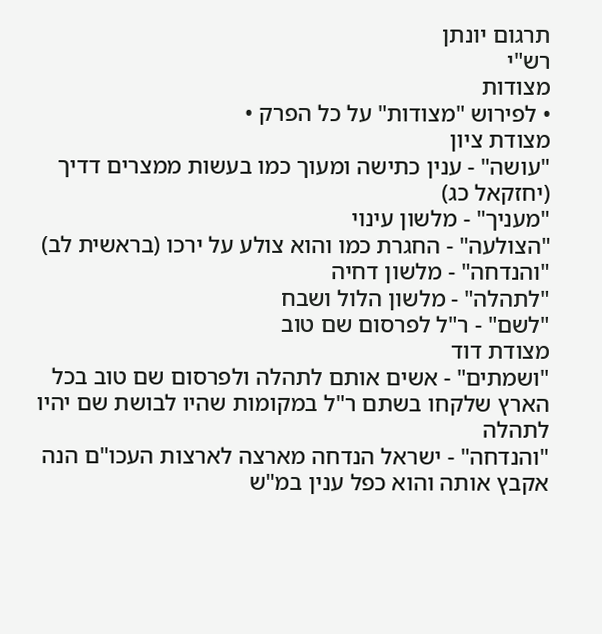תרגום יונתן
רש"י
מצודות
• לפירוש "מצודות" על כל הפרק •
מצודת ציון
"עושה" - ענין כתישה ומעוך כמו בעשות ממצרים דדיך (יחזקאל כג)
"מעניך" - מלשון עינוי
"הצולעה" - החגרת כמו והוא צולע על ירכו (בראשית לב)
"והנדחה" - מלשון דחיה
"לתהלה" - מלשון הלול ושבח
"לשם" - ר"ל לפרסום שם טוב
מצודת דוד
"ושמתים" - אשים אותם לתהלה ולפרסום שם טוב בכל הארץ שלקחו בשתם ר"ל במקומות שהיו לבושת שם יהיו לתהלה
"והנדחה" - ישראל הנדחה מארצה לארצות העכו"ם הנה אקבץ אותה והוא כפל ענין במ"ש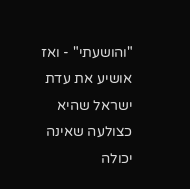"והושעתי" - ואז אושיע את עדת ישראל שהיא כצולעה שאינה יכולה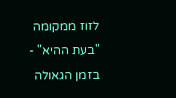לזוז ממקומה
"בעת ההיא" - בזמן הגאולה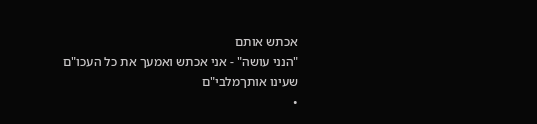אכתש אותם
"הנני עושה" - אני אכתש ואמעך את כל העכו"ם שעינו אותךמלבי"ם
•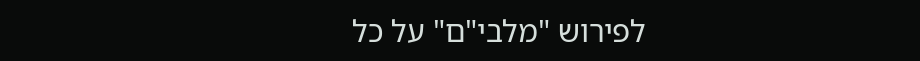לפירוש "מלבי"ם" על כל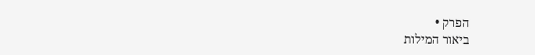הפרק •
ביאור המילות